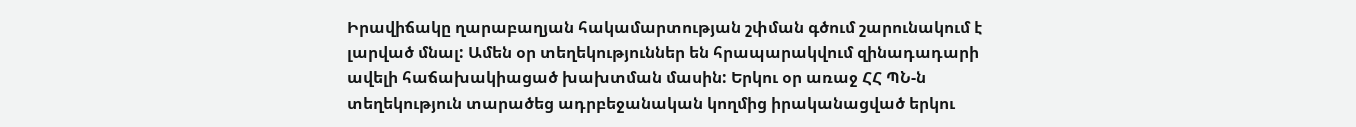Իրավիճակը ղարաբաղյան հակամարտության շփման գծում շարունակում է լարված մնալ: Ամեն օր տեղեկություններ են հրապարակվում զինադադարի ավելի հաճախակիացած խախտման մասին: Երկու օր առաջ ՀՀ ՊՆ-ն տեղեկություն տարածեց ադրբեջանական կողմից իրականացված երկու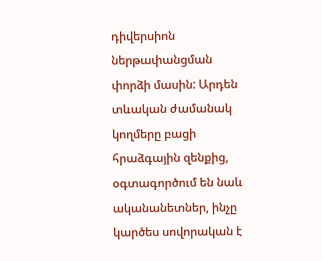դիվերսիոն ներթափանցման փորձի մասին: Արդեն տևական ժամանակ կողմերը բացի հրաձգային զենքից, օգտագործում են նաև ականանետներ, ինչը կարծես սովորական է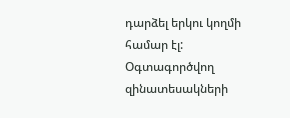դարձել երկու կողմի համար էլ: Օգտագործվող զինատեսակների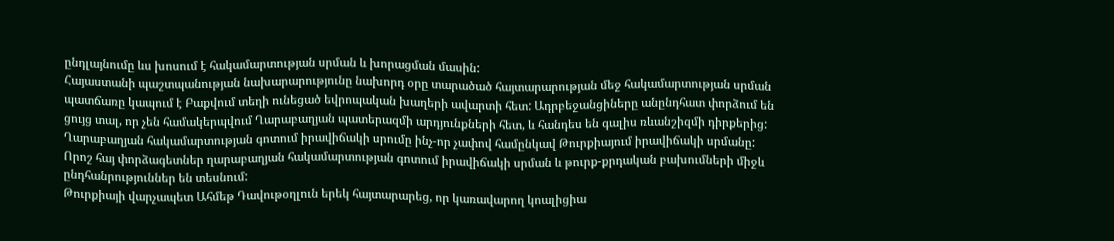ընդլայնումը ևս խոսում է հակամարտության սրման և խորացման մասին:
Հայաստանի պաշտպանության նախարարությունը նախորդ օրը տարածած հայտարարության մեջ հակամարտության սրման պատճառը կապում է Բաքվում տեղի ունեցած եվրոպական խաղերի ավարտի հետ: Ադրբեջանցիները անընդհատ փորձում են ցույց տալ, որ չեն համակերպվում Ղարաբաղյան պատերազմի արդյունքների հետ, և հանդես են գալիս ռևանշիզմի դիրքերից:
Ղարաբաղյան հակամարտության գոտում իրավիճակի սրումը ինչ-որ չափով համընկավ Թուրքիայում իրավիճակի սրմանը: Որոշ հայ փորձագետներ ղարաբաղյան հակամարտության գոտում իրավիճակի սրման և թուրք-քրդական բախումների միջև ընդհանրություններ են տեսնում:
Թուրքիայի վարչապետ Ահմեթ Դավութօղլուն երեկ հայտարարեց, որ կառավարող կոալիցիա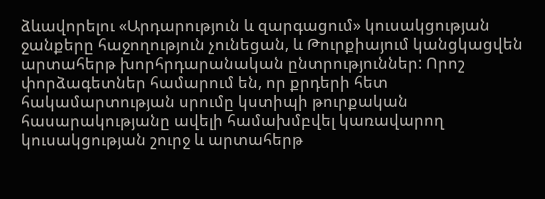ձևավորելու «Արդարություն և զարգացում» կուսակցության ջանքերը հաջողություն չունեցան, և Թուրքիայում կանցկացվեն արտահերթ խորհրդարանական ընտրություններ: Որոշ փորձագետներ համարում են, որ քրդերի հետ հակամարտության սրումը կստիպի թուրքական հասարակությանը ավելի համախմբվել կառավարող կուսակցության շուրջ և արտահերթ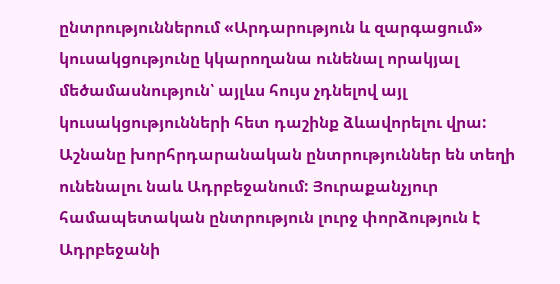ընտրություններում «Արդարություն և զարգացում» կուսակցությունը կկարողանա ունենալ որակյալ մեծամասնություն՝ այլևս հույս չդնելով այլ կուսակցությունների հետ դաշինք ձևավորելու վրա:
Աշնանը խորհրդարանական ընտրություններ են տեղի ունենալու նաև Ադրբեջանում: Յուրաքանչյուր համապետական ընտրություն լուրջ փորձություն է Ադրբեջանի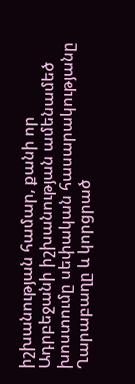իշխանության համար, քանի որ Ադրբեջանի իշխանության ամենամեծ խոստումը սեփական հասարակությանը Ղարաբաղը և կորցրած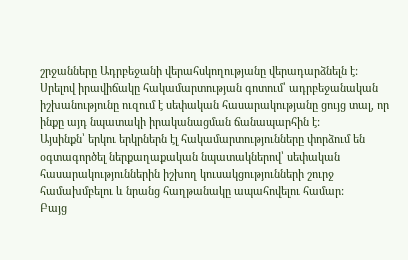շրջանները Ադրբեջանի վերահսկողությանը վերադարձնելն է: Սրելով իրավիճակը հակամարտության գոտում՝ ադրբեջանական իշխանությունը ուզում է սեփական հասարակությանը ցույց տալ, որ ինքը այդ նպատակի իրականացման ճանապարհին է:
Այսինքն՝ երկու երկրներն էլ հակամարտությունները փորձում են օգտագործել ներքաղաքական նպատակներով՝ սեփական հասարակություններին իշխող կուսակցությունների շուրջ համախմբելու և նրանց հաղթանակը ապահովելու համար:
Բայց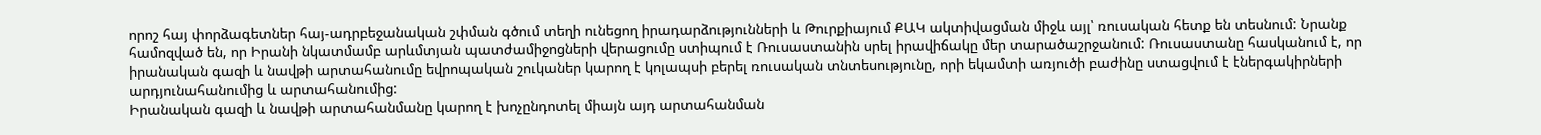որոշ հայ փորձագետներ հայ-ադրբեջանական շփման գծում տեղի ունեցող իրադարձությունների և Թուրքիայում ՔԱԿ ակտիվացման միջև այլ՝ ռուսական հետք են տեսնում: Նրանք համոզված են, որ Իրանի նկատմամբ արևմտյան պատժամիջոցների վերացումը ստիպում է Ռուսաստանին սրել իրավիճակը մեր տարածաշրջանում: Ռուսաստանը հասկանում է, որ իրանական գազի և նավթի արտահանումը եվրոպական շուկաներ կարող է կոլապսի բերել ռուսական տնտեսությունը, որի եկամտի առյուծի բաժինը ստացվում է էներգակիրների արդյունահանումից և արտահանումից:
Իրանական գազի և նավթի արտահանմանը կարող է խոչընդոտել միայն այդ արտահանման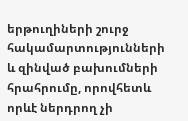երթուղիների շուրջ հակամարտությունների և զինված բախումների հրահրումը, որովհետև որևէ ներդրող չի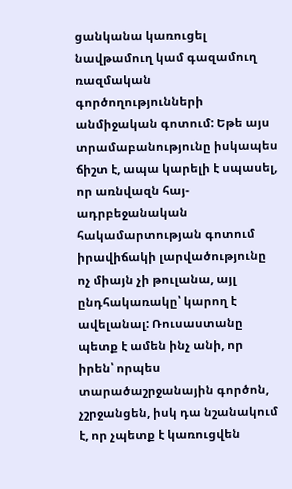ցանկանա կառուցել նավթամուղ կամ գազամուղ ռազմական գործողությունների անմիջական գոտում: Եթե այս տրամաբանությունը իսկապես ճիշտ է, ապա կարելի է սպասել, որ առնվազն հայ-ադրբեջանական հակամարտության գոտում իրավիճակի լարվածությունը ոչ միայն չի թուլանա, այլ ընդհակառակը՝ կարող է ավելանալ: Ռուսաստանը պետք է ամեն ինչ անի, որ իրեն՝ որպես տարածաշրջանային գործոն, չշրջանցեն, իսկ դա նշանակում է, որ չպետք է կառուցվեն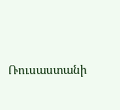Ռուսաստանի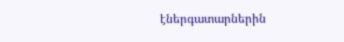էներգատարներին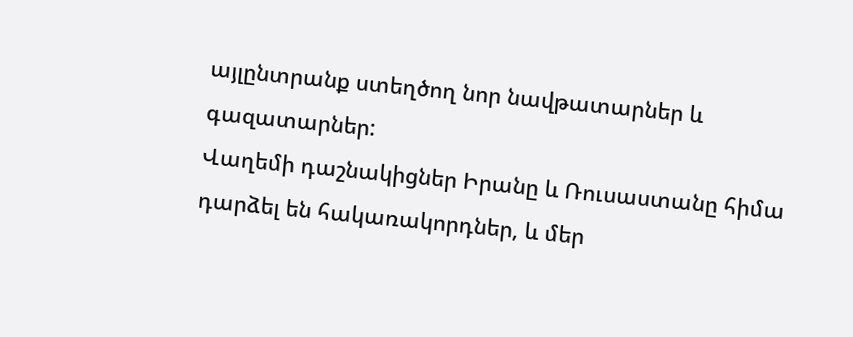այլընտրանք ստեղծող նոր նավթատարներ և գազատարներ:
Վաղեմի դաշնակիցներ Իրանը և Ռուսաստանը հիմա դարձել են հակառակորդներ, և մեր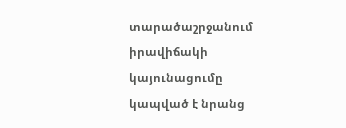տարածաշրջանում իրավիճակի կայունացումը կապված է նրանց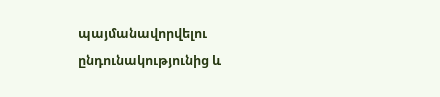պայմանավորվելու ընդունակությունից և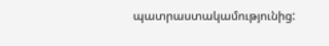պատրաստակամությունից: